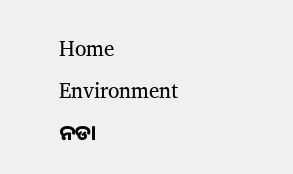Home Environment ନଡା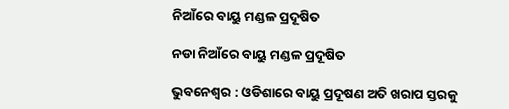ନିଆଁରେ ବାୟୁ ମଣ୍ଡଳ ପ୍ରଦୂଷିତ

ନଡା ନିଆଁରେ ବାୟୁ ମଣ୍ଡଳ ପ୍ରଦୂଷିତ

ଭୁବନେଶ୍ୱର : ଓଡିଶାରେ ବାୟୁ ପ୍ରଦୂଷଣ ଅତି ଖରାପ ସ୍ତରକୁ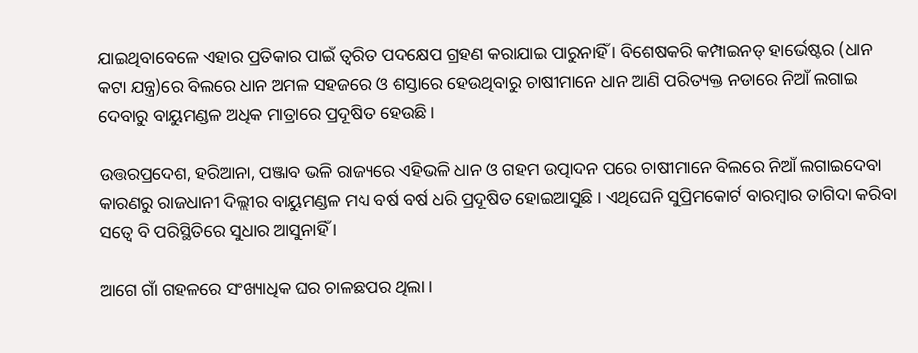ଯାଇଥିବାବେଳେ ଏହାର ପ୍ରତିକାର ପାଇଁ ତ୍ୱରିତ ପଦକ୍ଷେପ ଗ୍ରହଣ କରାଯାଇ ପାରୁନାହିଁ । ବିଶେଷକରି କମ୍ପାଇନଡ୍‍ ହାର୍ଭେଷ୍ଟର (ଧାନ କଟା ଯନ୍ତ୍ର)ରେ ବିଲରେ ଧାନ ଅମଳ ସହଜରେ ଓ ଶସ୍ତାରେ ହେଉଥିବାରୁ ଚାଷୀମାନେ ଧାନ ଆଣି ପରିତ୍ୟକ୍ତ ନଡାରେ ନିଆଁ ଲଗାଇ ଦେବାରୁ ବାୟୁମଣ୍ଡଳ ଅଧିକ ମାତ୍ରାରେ ପ୍ରଦୂଷିତ ହେଉଛି ।

ଉତ୍ତରପ୍ରଦେଶ, ହରିଆନା, ପଞ୍ଜାବ ଭଳି ରାଜ୍ୟରେ ଏହିଭଳି ଧାନ ଓ ଗହମ ଉତ୍ପାଦନ ପରେ ଚାଷୀମାନେ ବିଲରେ ନିଆଁ ଲଗାଇଦେବା କାରଣରୁ ରାଜଧାନୀ ଦିଲ୍ଲୀର ବାୟୁମଣ୍ଡଳ ମଧ୍ୟ ବର୍ଷ ବର୍ଷ ଧରି ପ୍ରଦୂଷିତ ହୋଇଆସୁଛି । ଏଥିଘେନି ସୁପ୍ରିମକୋର୍ଟ ବାରମ୍ବାର ତାଗିଦା କରିବା ସତ୍ୱେ ବି ପରିସ୍ଥିତିରେ ସୁଧାର ଆସୁନାହିଁ ।

ଆଗେ ଗାଁ ଗହଳରେ ସଂଖ୍ୟାଧିକ ଘର ଚାଳଛପର ଥିଲା ।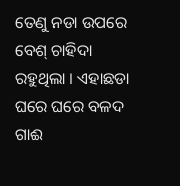ତେଣୁ ନଡା ଉପରେ ବେଶ୍‍ ଚାହିଦା ରହୁଥିଲା । ଏହାଛଡା ଘରେ ଘରେ ବଳଦ ଗାଈ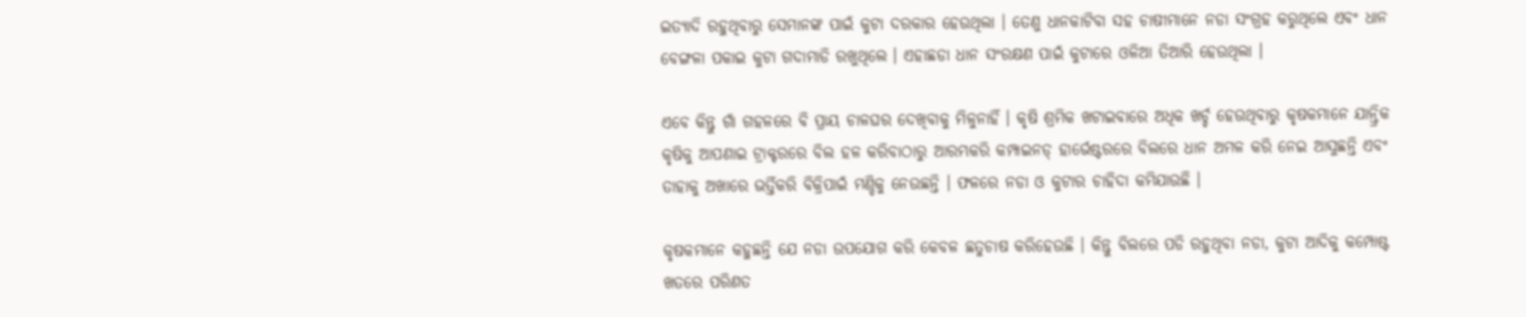ଇତ୍ୟାଦି ରହୁଥିବାରୁ ସେମାନଙ୍କ ପାଇଁ କୁଟା ଦରକାର ହେଉଥିଲା । ତେଣୁ ଧାନକାଟିବା ସହ ଚାଷୀମାନେ ନଡା ସଂଗ୍ରହ କରୁଥିଲେ ଏବଂ ଧାନ ବେଙ୍ଗଳା ପକାଇ କୁଟା ଗଦାମାଡି ରଖୁଥିଲେ । ଏହାଛଡା ଧାନ ସଂରକ୍ଷଣ ପାଇଁ କୁଟାରେ ଓଳିଆ ତିଆରି ହେଉଥିଲା ।

ଏବେ କିନ୍ତୁ ଗାଁ ଗହଳରେ ବି ପ୍ରାୟ ଚାଳଘର ଦେଖିବାକୁ ମିଳୁନାହିଁ । କୃଷି ଶ୍ରମିକ ଖଟାଇବାରେ ଅଧିକ ଖର୍ଚ୍ଚ ହେଉଥିବାରୁ କୃଷକମାନେ ଯାନ୍ତ୍ରିକ କୃଷିକୁ ଆପଣାଇ ଟ୍ରାକ୍ଟରରେ ବିଲ ହଳ କରିବାଠାରୁ ଆରମ୍ଭକରି କମ୍ପାଇନଡ୍‍ ହାର୍ଭେଷ୍ଟରରେ ବିଲରେ ଧାନ ଅମଳ କରି ନେଇ ଆସୁଛନ୍ତି ଏବଂ ତାହାକୁ ଅଖାରେ ଭର୍ତ୍ତିକରି ବିକ୍ରିପାଇଁ ମଣ୍ଡିକୁ ନେଉଛନ୍ତି । ଫଳରେ ନଡା ଓ କୁଟାର ଚାହିଦା କମିଯାଉଛି ।

କୃଷକମାନେ କହୁଛନ୍ତି ଯେ ନଡା ଉପଯୋଗ କରି କେବଳ ଛତୁଚାଷ କରିହେଉଛି । କିନ୍ତୁ ବିଲରେ ପଡି ରହୁଥିବା ନଡା, କୁଟା ଆଦିକୁ କମ୍ପୋଷ୍ଟ ଖତରେ ପରିଣତ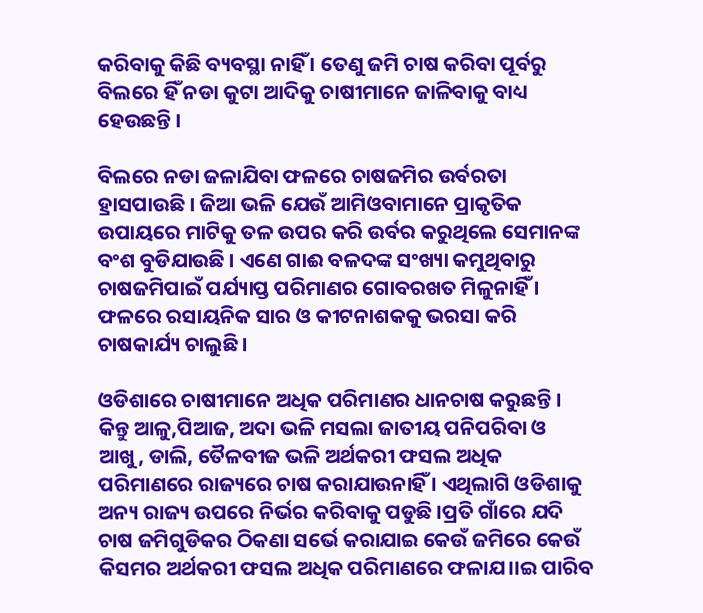କରିବାକୁ କିଛି ବ୍ୟବସ୍ଥା ନାହିଁ । ତେଣୁ ଜମି ଚାଷ କରିବା ପୂର୍ବରୁ ବିଲରେ ହିଁ ନଡା କୁଟା ଆଦିକୁ ଚାଷୀମାନେ ଜାଳିବାକୁ ବାଧ୍ୟ ହେଉଛନ୍ତି ।

ବିଲରେ ନଡା ଜଳାଯିବା ଫଳରେ ଚାଷଜମିର ଉର୍ବରତା ହ୍ରାସପାଉଛି । ଜିଆ ଭଳି ଯେଉଁ ଆମିଓବାମାନେ ପ୍ରାକୃତିକ ଉପାୟରେ ମାଟିକୁ ତଳ ଉପର କରି ଉର୍ବର କରୁଥିଲେ ସେମାନଙ୍କ ବଂଶ ବୁଡିଯାଉଛି । ଏଣେ ଗାଈ ବଳଦଙ୍କ ସଂଖ୍ୟା କମୁଥିବାରୁ ଚାଷଜମିପାଇଁ ପର୍ଯ୍ୟାପ୍ତ ପରିମାଣର ଗୋବରଖତ ମିଳୁନାହିଁ । ଫଳରେ ରସାୟନିକ ସାର ଓ କୀଟନାଶକକୁ ଭରସା କରି ଚାଷକାର୍ଯ୍ୟ ଚାଲୁଛି ।

ଓଡିଶାରେ ଚାଷୀମାନେ ଅଧିକ ପରିମାଣର ଧାନଚାଷ କରୁଛନ୍ତି । କିନ୍ତୁ ଆଳୁ,ପିଆଜ, ଅଦା ଭଳି ମସଲା ଜାତୀୟ ପନିପରିବା ଓ ଆଖୁ, ଡାଲି, ତୈଳବୀଜ ଭଳି ଅର୍ଥକରୀ ଫସଲ ଅଧିକ ପରିମାଣରେ ରାଜ୍ୟରେ ଚାଷ କରାଯାଉନାହିଁ । ଏଥିଲାଗି ଓଡିଶାକୁ ଅନ୍ୟ ରାଜ୍ୟ ଉପରେ ନିର୍ଭର କରିବାକୁ ପଡୁଛି ।ପ୍ରତି ଗାଁରେ ଯଦି ଚାଷ ଜମିଗୁଡିକର ଠିକଣା ସର୍ଭେ କରାଯାଇ କେଉଁ ଜମିରେ କେଉଁ କିସମର ଅର୍ଥକରୀ ଫସଲ ଅଧିକ ପରିମାଣରେ ଫଳାଯ।।ଇ ପାରିବ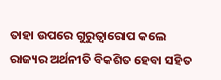ତାହା ଉପରେ ଗୁରୁତ୍ୱାରୋପ କଲେ ରାଜ୍ୟର ଅର୍ଥନୀତି ବିକଶିତ ହେବା ସହିତ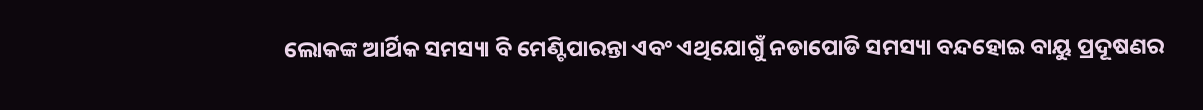ଲୋକଙ୍କ ଆର୍ଥିକ ସମସ୍ୟା ବି ମେଣ୍ଟିପାରନ୍ତା ଏବଂ ଏଥିଯୋଗୁଁ ନଡାପୋଡି ସମସ୍ୟା ବନ୍ଦହୋଇ ବାୟୁ ପ୍ରଦୂଷଣର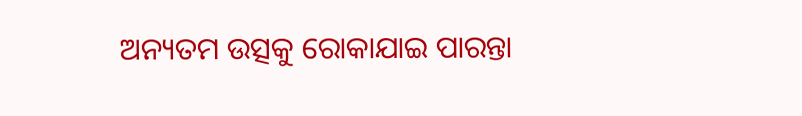ଅନ୍ୟତମ ଉତ୍ସକୁ ରୋକାଯାଇ ପାରନ୍ତା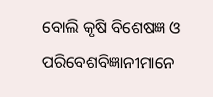ବୋଲି କୃଷି ବିଶେଷଜ୍ଞ ଓ ପରିବେଶବିଜ୍ଞାନୀମାନେ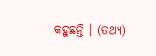କହୁଛନ୍ତି । (ତଥ୍ୟ)